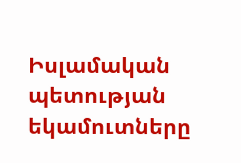Իսլամական պետության եկամուտները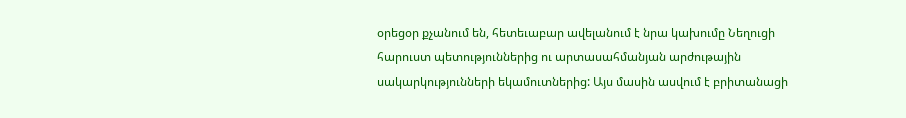օրեցօր քչանում են, հետեւաբար ավելանում է նրա կախումը Նեղուցի հարուստ պետություններից ու արտասահմանյան արժութային սակարկությունների եկամուտներից: Այս մասին ասվում է բրիտանացի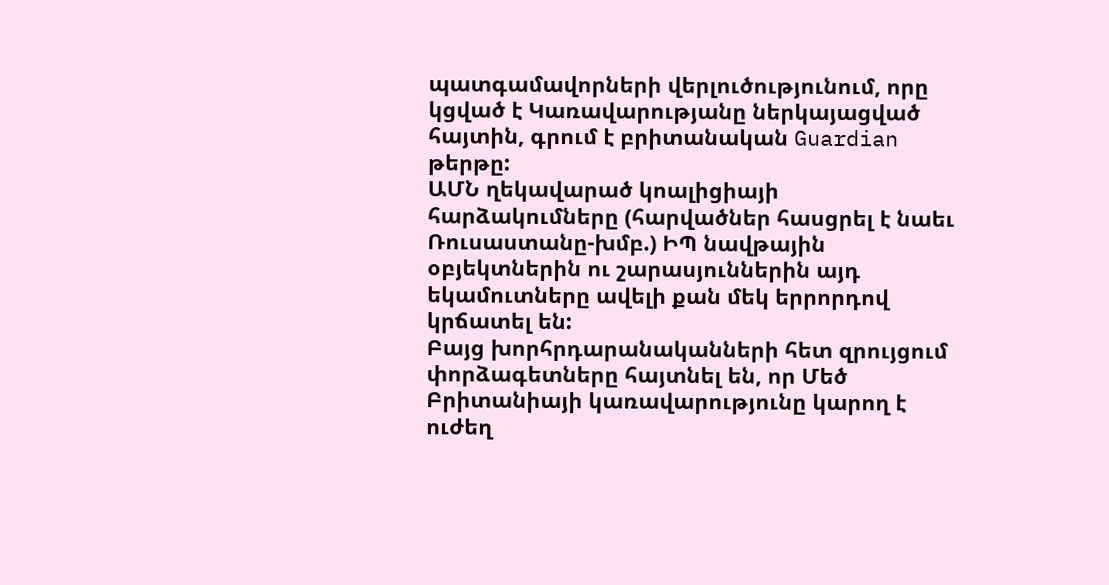պատգամավորների վերլուծությունում, որը կցված է Կառավարությանը ներկայացված հայտին, գրում է բրիտանական Guardian թերթը:
ԱՄՆ ղեկավարած կոալիցիայի հարձակումները (հարվածներ հասցրել է նաեւ Ռուսաստանը-խմբ.) ԻՊ նավթային օբյեկտներին ու շարասյուններին այդ եկամուտները ավելի քան մեկ երրորդով կրճատել են:
Բայց խորհրդարանականների հետ զրույցում փորձագետները հայտնել են, որ Մեծ Բրիտանիայի կառավարությունը կարող է ուժեղ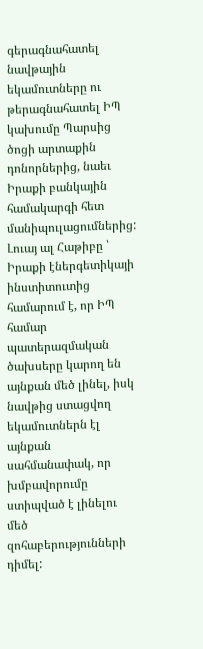գերագնահատել նավթային եկամուտները ու թերագնահատել ԻՊ կախումը Պարսից ծոցի արտաքին դոնորներից, նաեւ Իրաքի բանկային համակարգի հետ մանիպուլացումներից:
Լուայ ալ Հաթիբը ՝ Իրաքի էներգետիկայի ինստիտուտից համարում է, որ ԻՊ համար պատերազմական ծախսերը կարող են այնքան մեծ լինել, իսկ նավթից ստացվող եկամուտներն էլ այնքան սահմանափակ, որ խմբավորումը ստիպված է լինելու մեծ զոհաբերությունների դիմել: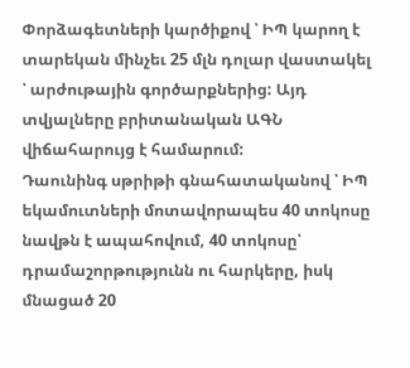Փորձագետների կարծիքով ՝ ԻՊ կարող է տարեկան մինչեւ 25 մլն դոլար վաստակել ՝ արժութային գործարքներից: Այդ տվյալները բրիտանական ԱԳՆ վիճահարույց է համարում:
Դաունինգ սթրիթի գնահատականով ՝ ԻՊ եկամուտների մոտավորապես 40 տոկոսը նավթն է ապահովում, 40 տոկոսը՝ դրամաշորթությունն ու հարկերը, իսկ մնացած 20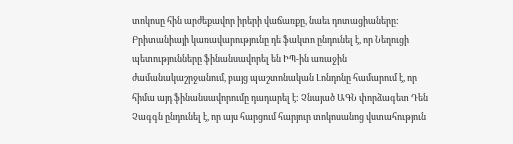տոկոսը հին արժեքավոր իրերի վաճառքը, նաեւ դոտացիաները:
Բրիտանիայի կառավարությունը դե ֆակտո ընդունել է, որ Նեղուցի պետությունները ֆինանսավորել են ԻՊ-ին առաջին ժամանակաշրջանում, բայց պաշտոնական Լոնդոնը համարում է, որ հիմա այդ ֆինանսավորումը դադարել է: Չնայած ԱԳՆ փորձագետ Դեն Չագգն ընդունել է, որ այս հարցում հարյուր տոկոսանոց վստահություն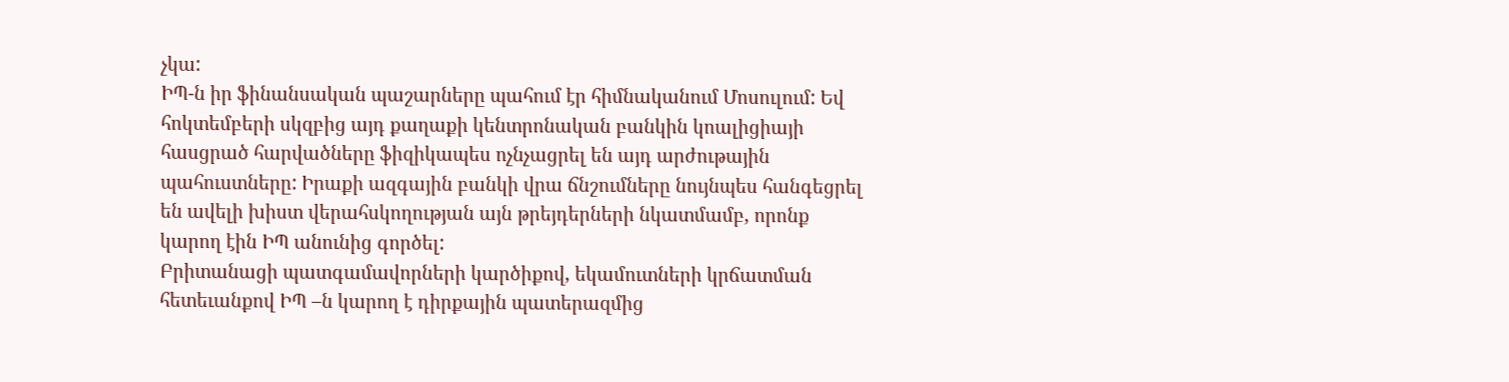չկա:
ԻՊ-ն իր ֆինանսական պաշարները պահում էր հիմնականում Մոսուլում: Եվ հոկտեմբերի սկզբից այդ քաղաքի կենտրոնական բանկին կոալիցիայի հասցրած հարվածները ֆիզիկապես ոչնչացրել են այդ արժութային պահուստները: Իրաքի ազգային բանկի վրա ճնշումները նույնպես հանգեցրել են ավելի խիստ վերահսկողության այն թրեյդերների նկատմամբ, որոնք կարող էին ԻՊ անունից գործել:
Բրիտանացի պատգամավորների կարծիքով, եկամուտների կրճատման հետեւանքով ԻՊ –ն կարող է դիրքային պատերազմից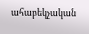ահաբեկչական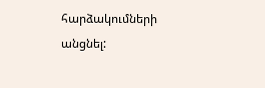հարձակումների անցնել: